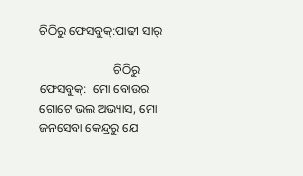ଚିଠିରୁ ଫେସବୁକ୍:ପାଢୀ ସାର୍

                        ଚିଠିରୁ ଫେସବୁକ୍:  ମୋ ବୋଉର ଗୋଟେ ଭଲ ଅଭ୍ୟାସ, ମୋ  ଜନସେବା କେନ୍ଦ୍ରରୁ ଯେ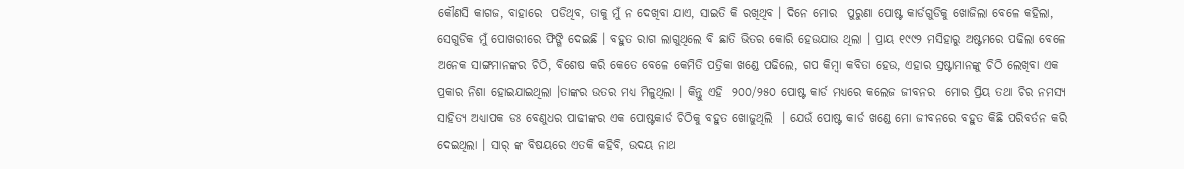କୌଣସି କାଗଜ, ବାହାରେ  ପଡିଥିବ, ତାକୁ ମୁଁ ନ ଦେଖିବା ଯାଏ, ସାଇତି କି ରଖିଥିବ । ଦିନେ ମୋର  ପୁରୁଣା ପୋଷ୍ଟ କାର୍ଡଗୁଡିକୁ ଖୋଜିଲା ବେଳେ କହିଲା, ସେଗୁଡିକ ମୁଁ ପୋଖରୀରେ ଫିଙ୍ଗି ଦେଇଛି । ବହୁତ ରାଗ ଲାଗୁଥିଲେ ବି ଛାତି ଭିତର କୋରି ହେଉଯାଉ ଥିଲା । ପ୍ରାୟ ୧୯୯୨ ମସିହାରୁ ଅଷ୍ଟମରେ ପଢିଲା ବେଳେ ଅନେକ ସାଙ୍ଗମାନଙ୍କର ଚିଠି, ବିଶେଷ କରି କେତେ ବେଳେ କେମିତି ପତ୍ରିକା ଖଣ୍ଡେ ପଢିଲେ, ଗପ କିମ୍ବା କବିତା ହେଉ, ଏହାର ସ୍ରଷ୍ଟାମାନଙ୍କୁ ଚିଠି ଲେଖିବା ଏକ ପ୍ରକାର ନିଶା ହୋଇଯାଇଥିଲା ।ତାଙ୍କର ଉତର ମଧ୍ୟ ମିଳୁଥିଲା । କିନ୍ତୁ ଏହି  ୨୦୦/୨୫୦ ପୋଷ୍ଟ କାର୍ଡ ମଧ୍ୟରେ କଲେଜ ଜୀବନର  ମୋର ପ୍ରିୟ ତଥା ଚିର ନମସ୍ୟ ସାହିତ୍ୟ ଅଧ୍ୟାପକ ଡଃ ବେଣୁଧର ପାଢୀଙ୍କର ଏକ ପୋଷ୍ଟକାର୍ଡ ଚିଠିକୁ ବହୁତ ଖୋଜୁଥିଲି  । ଯେଉଁ ପୋଷ୍ଟ କାର୍ଡ ଖଣ୍ଡେ ମୋ ଜୀବନରେ ବହୁତ କିଛି ପରିବର୍ତନ କରି ଦେଇଥିଲା । ସାର୍ ଙ୍କ ବିଷୟରେ ଏତକି କହିବି, ଉଦୟ ନାଥ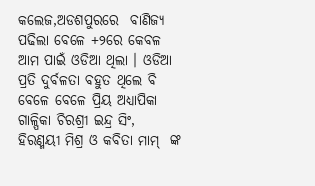କଲେଜ,ଅଡଶପୁରରେ  ବାଣିଜ୍ୟ ପଢିଲା ବେଳେ +୨ରେ କେବଳ ଆମ ପାଇଁ ଓଡିଆ ଥିଲା । ଓଡିଆ ପ୍ରତି ଦୁର୍ବଳତା ବହୁତ ଥିଲେ ବି ବେଳେ ବେଳେ ପ୍ରିୟ ଅଧ୍ୟାପିକା ଗାଳ୍ପିକା ଚିରଶ୍ରୀ ଇନ୍ଦ୍ର ସିଂ, ହିରଣ୍ମୟୀ ମିଶ୍ର ଓ କବିତା ମାମ୍  ଙ୍କ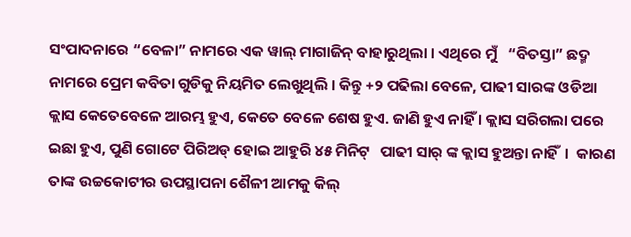ସଂପାଦନାରେ “ବେଳା” ନାମରେ ଏକ ୱାଲ୍ ମାଗାଜିନ୍ ବାହାରୁଥିଲା । ଏଥିରେ ମୁଁ   “ବିତସ୍ତା” ଛଦ୍ମ ନାମରେ ପ୍ରେମ କବିତା ଗୁଡିକୁ ନିୟମିତ ଲେଖୁଥିଲି । କିନ୍ତୁ +୨ ପଢିଲା ବେଳେ, ପାଢୀ ସାରଙ୍କ ଓଡିଆ କ୍ଲାସ କେତେବେଳେ ଆରମ୍ଭ ହୁଏ, କେତେ ବେଳେ ଶେଷ ହୁଏ. ଜାଣି ହୁଏ ନାହିଁ । କ୍ଲାସ ସରିଗଲା ପରେ ଇଛା ହୁଏ, ପୁଣି ଗୋଟେ ପିରିଅଡ୍ ହୋଇ ଆହୁରି ୪୫ ମିନିଟ୍   ପାଢୀ ସାର୍ ଙ୍କ କ୍ଲାସ ହୁଅନ୍ତା ନାହିଁ  ।  କାରଣ ତାଙ୍କ ଉଚ୍ଚକୋଟୀର ଉପସ୍ଥାପନା ଶୈଳୀ ଆମକୁ କିଲ୍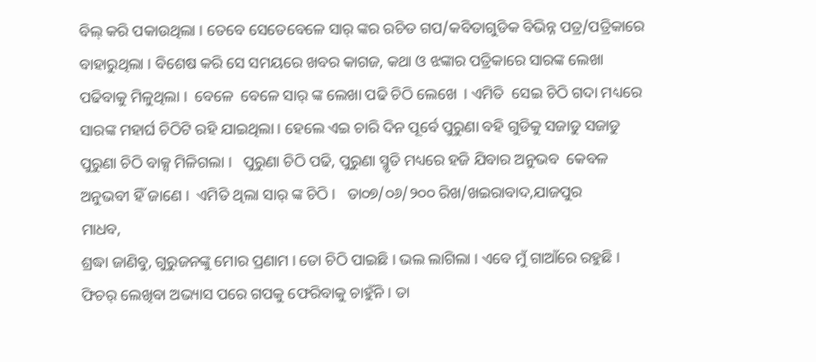ବିଲ୍ କରି ପକାଉଥିଲା । ତେବେ ସେତେବେଳେ ସାର୍ ଙ୍କର ରଚିତ ଗପ/କବିତାଗୁଡିକ ବିଭିନ୍ନ ପତ୍ର/ପତ୍ରିକାରେ ବାହାରୁଥିଲା । ବିଶେଷ କରି ସେ ସମୟରେ ଖବର କାଗଜ, କଥା ଓ ଝଙ୍କାର ପତ୍ରିକାରେ ସାରଙ୍କ ଲେଖା ପଢିବାକୁ ମିଳୁଥିଲା ।  ବେଳେ  ବେଳେ ସାର୍ ଙ୍କ ଲେଖା ପଢି ଚିଠି ଲେଖେ  । ଏମିତି  ସେଇ ଚିଠି ଗଦା ମଧ୍ୟରେ ସାରଙ୍କ ମହାର୍ଘ ଚିଠିଟି ରହି ଯାଇଥିଲା । ହେଲେ ଏଇ ଚାରି ଦିନ ପୂର୍ବେ ପୁରୁଣା ବହି ଗୁଡିକୁ ସଜାଡୁ ସଜାଡୁ ପୁରୁଣା ଚିଠି ବାକ୍ସ ମିଳିଗଲା ।   ପୁରୁଣା ଚିଠି ପଢି, ପୁରୁଣା ସ୍ମୃତି ମଧ୍ୟରେ ହଜି ଯିବାର ଅନୁଭବ  କେବଳ ଅନୁଭବୀ ହିଁ ଜାଣେ ।  ଏମିତି ଥିଲା ସାର୍ ଙ୍କ ଚିଠି ।   ତା୦୭/୦୬/୨୦୦ ରିଖ/ଖଇରାବାଦ,ଯାଜପୁର
ମାଧବ,
ଶ୍ରଦ୍ଧା ଜାଣିବୁ, ଗୁରୁଜନଙ୍କୁ ମୋର ପ୍ରଣାମ । ତୋ ଚିଠି ପାଇଛି । ଭଲ ଲାଗିଲା । ଏବେ ମୁଁ ଗାଆଁରେ ରହୁଛି । ଫିଚର୍ ଲେଖିବା ଅଭ୍ୟାସ ପରେ ଗପକୁ ଫେରିବାକୁ ଚାହୁଁନି । ତା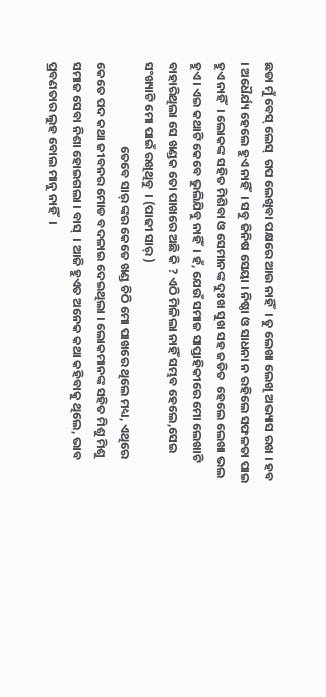ଛଡା ମୁଁ ବେସ୍ ଲେସ୍  ଗପ ଲେଖିବା ପକ୍ଷରେ ଆଉ ନାହିଁ  । ତୁ ଲେଖା ଲେଖି ଅଭ୍ୟାସ ରଖ । ହବ  । ଅଧୈର୍ଯ୍ୟ ହେଲେ ହୁଏ ନାହିଁ  । ସବୁ ଜିନିଷ ସେୟା । ନିଷ୍ଠା ଓ ସାଧନା ନ ରହିଲେ ସଫଳତା ପାଇ ହୁଏ ନାହିଁ  । ଲୋକଙ୍କ ସହିତ ମିଶିବା ଓ ସେମାନଙ୍କ ଦୁଃଖ ସୁଖ ସହ ଜଡିତ  ହେଲେ ଲେଖା ଭଲ ହୁଏ । ଏଇ କଥାଟି କେବେ ଭୁଲିଯିବୁ ନାହିଁ  । ହଁ, ଯେଉଁ ସମାଜ ସାପ୍ତାହିକୀରେ ମୋ ଲେଖାଟି ବାହାରିଥିଲା ସେ ଖଣ୍ଡକ ତୋ ପାଖରେ ଅଛି କି ? ଏଠି ମିଳିଲା ନାହିଁ ସମ୍ଭବ ହେଲେ,ସେଇ ସଂଖ୍ୟାଟି ମୋ ପାଇଁ ରଖିଥିବୁ  । (ପାଢୀ ସାର୍ )
                              ତେବେ ସାର୍ ଙ୍କର କେତେ ଖଣ୍ଡ ଚିଠି ମୋ ପାଖରେ ଥିଲେ ମଧ୍ୟ, ଏଥିରେ  କେତେ ପଦ କଥା ଜୀବନର ମୋଡ ବଦଳାଇ ଦେଇଥିଲା । ଲୋକମାନଙ୍କ ସହିତ ମିଶୁ ମିଶୁ ସମାଜ ସେବା ନିଶା ହୋଇଗଲା । ବାସ୍  । ଆଜି ହୁଏତ ଅନେକ କଥା କହିବାକୁ ଥିଲେ, ଭାବ ପ୍ରବଣତାର ଲୁହ ବୋଲ ମାନୁ ନାହିଁ  ।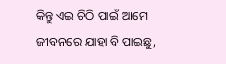କିନ୍ତୁ ଏଇ ଚିଠି ପାଇଁ ଆମେ ଜୀବନରେ ଯାହା ବି ପାଇଛୁ,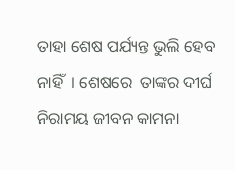ତାହା ଶେଷ ପର୍ଯ୍ୟନ୍ତ ଭୁଲି ହେବ ନାହିଁ  । ଶେଷରେ  ତାଙ୍କର ଦୀର୍ଘ ନିରାମୟ ଜୀବନ କାମନା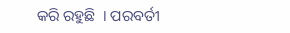କରି ରହୁଛି  । ପରବର୍ତୀ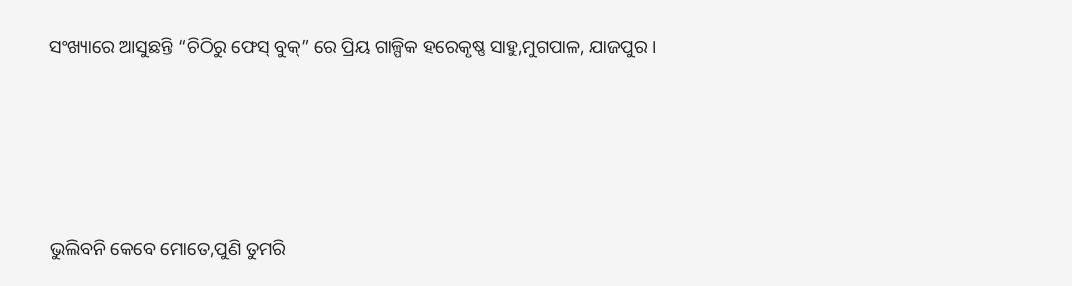ସଂଖ୍ୟାରେ ଆସୁଛନ୍ତି “ଚିଠିରୁ ଫେସ୍ ବୁକ୍” ରେ ପ୍ରିୟ ଗାଳ୍ପିକ ହରେକୃଷ୍ଣ ସାହୁ,ମୁଗପାଳ, ଯାଜପୁର ।





ଭୁଲିବନି କେବେ ମୋତେ,ପୁଣି ତୁମରି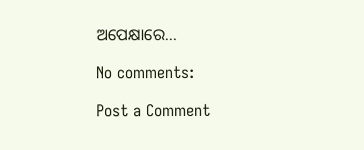ଅପେକ୍ଷାରେ...

No comments:

Post a Comment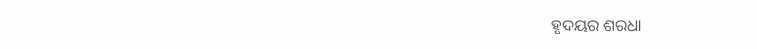ହୃଦୟର ଶରଧା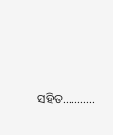ସହିତ...........